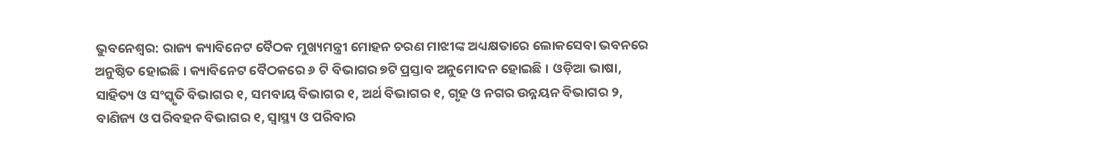ଭୁବନେଶ୍ୱର: ରାଜ୍ୟ କ୍ୟାବିନେଟ ବୈଠକ ମୁଖ୍ୟମନ୍ତ୍ରୀ ମୋହନ ଚରଣ ମାଝୀଙ୍କ ଅଧ୍ୟକ୍ଷତାରେ ଲୋକସେବା ଭବନରେ ଅନୁଷ୍ଠିତ ହୋଇଛି । କ୍ୟାବିନେଟ ବୈଠକରେ ୬ ଟି ବିଭାଗର ୭ଟି ପ୍ରସ୍ତାବ ଅନୁମୋଦନ ହୋଇଛି । ଓଡ଼ିଆ ଭାଷା, ସାହିତ୍ୟ ଓ ସଂସ୍କୃତି ବିଭାଗର ୧, ସମବାୟ ବିଭାଗର ୧, ଅର୍ଥ ବିଭାଗର ୧, ଗୃହ ଓ ନଗର ଉନ୍ନୟନ ବିଭାଗର ୨, ବାଣିଜ୍ୟ ଓ ପରିବହନ ବିଭାଗର ୧, ସ୍ୱାସ୍ଥ୍ୟ ଓ ପରିବାର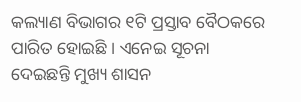କଲ୍ୟାଣ ବିଭାଗର ୧ଟି ପ୍ରସ୍ତାବ ବୈଠକରେ ପାରିତ ହୋଇଛି । ଏନେଇ ସୂଚନା ଦେଇଛନ୍ତି ମୁଖ୍ୟ ଶାସନ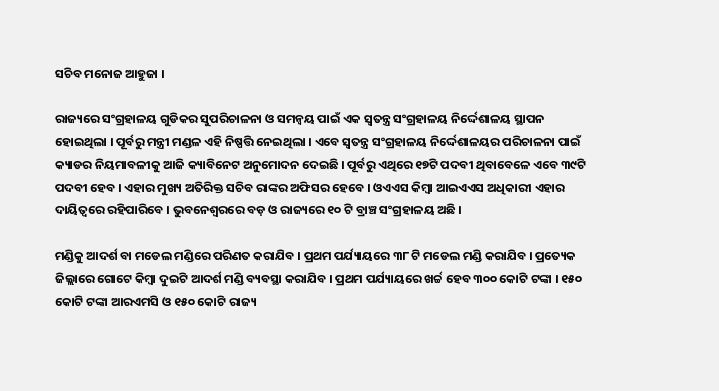ସଚିବ ମନୋଜ ଆହୁଜା ।

ରାଜ୍ୟରେ ସଂଗ୍ରହାଳୟ ଗୁଡିକର ସୁପରିଚାଳନା ଓ ସମନ୍ୱୟ ପାଇଁ ଏକ ସ୍ୱତନ୍ତ୍ର ସଂଗ୍ରହାଳୟ ନିର୍ଦ୍ଦେଶାଳୟ ସ୍ଥାପନ ହୋଇଥିଲା । ପୂର୍ବରୁ ମନ୍ତ୍ରୀ ମଣ୍ଡଳ ଏହି ନିଷ୍ପତ୍ତି ନେଇଥିଲା । ଏବେ ସ୍ୱତନ୍ତ୍ର ସଂଗ୍ରହାଳୟ ନିର୍ଦ୍ଦେଶାଳୟର ପରିଚାଳନା ପାଇଁ କ୍ୟାଡର ନିୟମାବଳୀକୁ ଆଜି କ୍ୟାବିନେଟ ଅନୁମୋଦନ ଦେଇଛି । ପୂର୍ବରୁ ଏଥିରେ ୧୭ଟି ପଦବୀ ଥିବାବେଳେ ଏବେ ୩୯ଟି ପଦବୀ ହେବ । ଏହାର ମୁଖ୍ୟ ଅତିରିକ୍ତ ସଚିବ ରାଙ୍କର ଅଫିସର ହେବେ । ଓଏଏସ କିମ୍ବା ଆଇଏଏସ ଅଧିକାରୀ ଏହାର ଦାୟିତ୍ୱରେ ରହିପାରିବେ । ଭୁବନେଶ୍ୱରରେ ବଡ଼ ଓ ରାଜ୍ୟରେ ୧୦ ଟି ବ୍ରାଞ୍ଚ ସଂଗ୍ରହାଳୟ ଅଛି ।

ମଣ୍ଡିକୁ ଆଦର୍ଶ ବା ମଡେଲ ମଣ୍ଡିରେ ପରିଣତ କରାଯିବ । ପ୍ରଥମ ପର୍ଯ୍ୟାୟରେ ୩୮ ଟି ମଡେଲ ମଣ୍ଡି କରାଯିବ । ପ୍ରତ୍ୟେକ ଜିଲ୍ଲାରେ ଗୋଟେ କିମ୍ବା ଦୁଇଟି ଆଦର୍ଶ ମଣ୍ଡି ବ୍ୟବସ୍ଥା କରାଯିବ । ପ୍ରଥମ ପର୍ଯ୍ୟାୟରେ ଖର୍ଚ୍ଚ ହେବ ୩୦୦ କୋଟି ଟଙ୍କା । ୧୫୦ କୋଟି ଟଙ୍କା ଆରଏମସି ଓ ୧୫୦ କୋଟି ରାଜ୍ୟ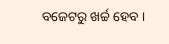ବଜେଟରୁ ଖର୍ଚ୍ଚ ହେବ ।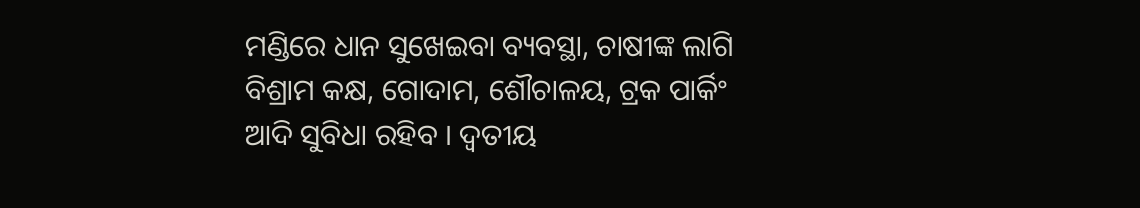ମଣ୍ଡିରେ ଧାନ ସୁଖେଇବା ବ୍ୟବସ୍ଥା, ଚାଷୀଙ୍କ ଲାଗି ବିଶ୍ରାମ କକ୍ଷ, ଗୋଦାମ, ଶୌଚାଳୟ, ଟ୍ରକ ପାର୍କିଂ ଆଦି ସୁବିଧା ରହିବ । ଦ୍ୱତୀୟ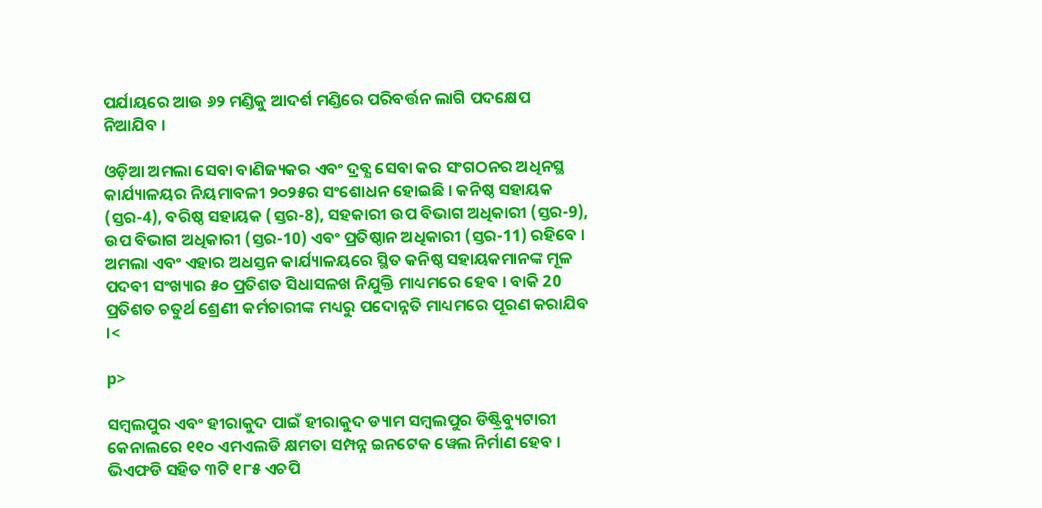ପର୍ଯାୟରେ ଆଉ ୬୨ ମଣ୍ଡିକୁ ଆଦର୍ଶ ମଣ୍ଡିରେ ପରିବର୍ତ୍ତନ ଲାଗି ପଦକ୍ଷେପ ନିଆଯିବ ।

ଓଡ଼ିଆ ଅମଲା ସେବା ବାଣିଜ୍ୟକର ଏବଂ ଦ୍ରବ୍ଯ ସେବା କର ସଂଗଠନର ଅଧିନସ୍ଥ କାର୍ଯ୍ୟାଳୟର ନିୟମାବଳୀ ୨୦୨୫ର ସଂଶୋଧନ ହୋଇଛି । କନିଷ୍ଠ ସହାୟକ (ସ୍ତର-4), ବରିଷ୍ଠ ସହାୟକ (ସ୍ତର-8), ସହକାରୀ ଉପ ବିଭାଗ ଅଧିକାରୀ (ସ୍ତର-9), ଉପ ବିଭାଗ ଅଧିକାରୀ (ସ୍ତର-10) ଏବଂ ପ୍ରତିଷ୍ଠାନ ଅଧିକାରୀ (ସ୍ତର-11) ରହିବେ । ଅମଲା ଏବଂ ଏହାର ଅଧସ୍ତନ କାର୍ଯ୍ୟାଳୟରେ ସ୍ଥିତ କନିଷ୍ଠ ସହାୟକମାନଙ୍କ ମୂଳ ପଦବୀ ସଂଖ୍ୟାର ୫୦ ପ୍ରତିଶତ ସିଧାସଳଖ ନିଯୁକ୍ତି ମାଧ୍ୟମରେ ହେବ । ବାକି 20 ପ୍ରତିଶତ ଚତୁର୍ଥ ଶ୍ରେଣୀ କର୍ମଚାରୀଙ୍କ ମଧ୍ୟରୁ ପଦୋନ୍ନତି ମାଧ୍ୟମରେ ପୂରଣ କରାଯିବ ।<

p>

ସମ୍ବଲପୁର ଏବଂ ହୀରାକୁଦ ପାଇଁ ହୀରାକୁଦ ଡ୍ୟାମ ସମ୍ବଲପୁର ଡିଷ୍ଟ୍ରିବ୍ୟୁଟାରୀ କେନାଲରେ ୧୧୦ ଏମଏଲଡି କ୍ଷମତା ସମ୍ପନ୍ନ ଇନଟେକ ୱେଲ ନିର୍ମାଣ ହେବ । ଭିଏଫଡି ସହିତ ୩ଟି ୧୮୫ ଏଚପି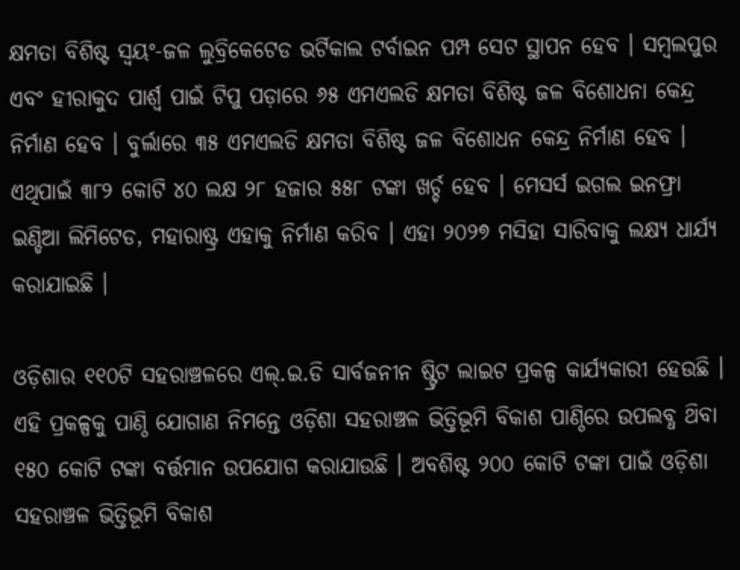କ୍ଷମତା ବିଶିଷ୍ଟ ସ୍ବୟଂ-ଜଳ ଲୁବ୍ରିକେଟେଡ ଭର୍ଟିକାଲ ଟର୍ବାଇନ ପମ୍ପ ସେଟ ସ୍ଥାପନ ହେବ । ସମ୍ବଲପୁର ଏବଂ ହୀରାକୁଦ ପାର୍ଶ୍ଵ ପାଇଁ ଟିପୁ ପଡ଼ାରେ ୬୫ ଏମଏଲଡି କ୍ଷମତା ବିଶିଷ୍ଟ ଜଳ ବିଶୋଧନା କେନ୍ଦ୍ର ନିର୍ମାଣ ହେବ । ବୁର୍ଲାରେ ୩୫ ଏମଏଲଡି କ୍ଷମତା ବିଶିଷ୍ଟ ଜଳ ବିଶୋଧନ କେନ୍ଦ୍ର ନିର୍ମାଣ ହେବ । ଏଥିପାଇଁ ୩୮୨ କୋଟି ୪୦ ଲକ୍ଷ ୨୮ ହଜାର ୫୫୮ ଟଙ୍କା ଖର୍ଚ୍ଚ ହେବ । ମେସର୍ସ ଇଗଲ ଇନଫ୍ରା ଇଣ୍ଡିଆ ଲିମିଟେଡ, ମହାରାଷ୍ଟ୍ର ଏହାକୁ ନିର୍ମାଣ କରିବ । ଏହା ୨୦୨୭ ମସିହା ସାରିବାକୁ ଲକ୍ଷ୍ୟ ଧାର୍ଯ୍ୟ କରାଯାଇଛି ।

ଓଡ଼ିଶାର ୧୧୦ଟି ସହରାଞ୍ଚଳରେ ଏଲ୍.ଇ.ଡି ସାର୍ବଜନୀନ ଷ୍ଟ୍ରିଟ ଲାଇଟ ପ୍ରକଳ୍ପ କାର୍ଯ୍ୟକାରୀ ହେଉଛି । ଏହି ପ୍ରକଳ୍ପକୁ ପାଣ୍ଠି ଯୋଗାଣ ନିମନ୍ତେ ଓଡ଼ିଶା ସହରାଞ୍ଚଳ ଭିତ୍ତିଭୂମି ବିକାଶ ପାଣ୍ଠିରେ ଉପଲବ୍ଧ ଥ‌ିବା ୧୫୦ କୋଟି ଟଙ୍କା ବର୍ତ୍ତମାନ ଉପଯୋଗ କରାଯାଉଛି । ଅବଶିଷ୍ଟ ୨୦୦ କୋଟି ଟଙ୍କା ପାଇଁ ଓଡ଼ିଶା ସହରାଞ୍ଚଳ ଭିତ୍ତିଭୂମି ବିକାଶ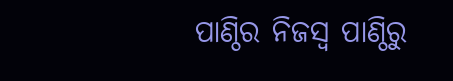ପାଣ୍ଠିର ନିଜସ୍ବ ପାଣ୍ଠିରୁ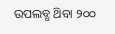ଉପଲବ୍ଧ ଥ‌ିବା ୨୦୦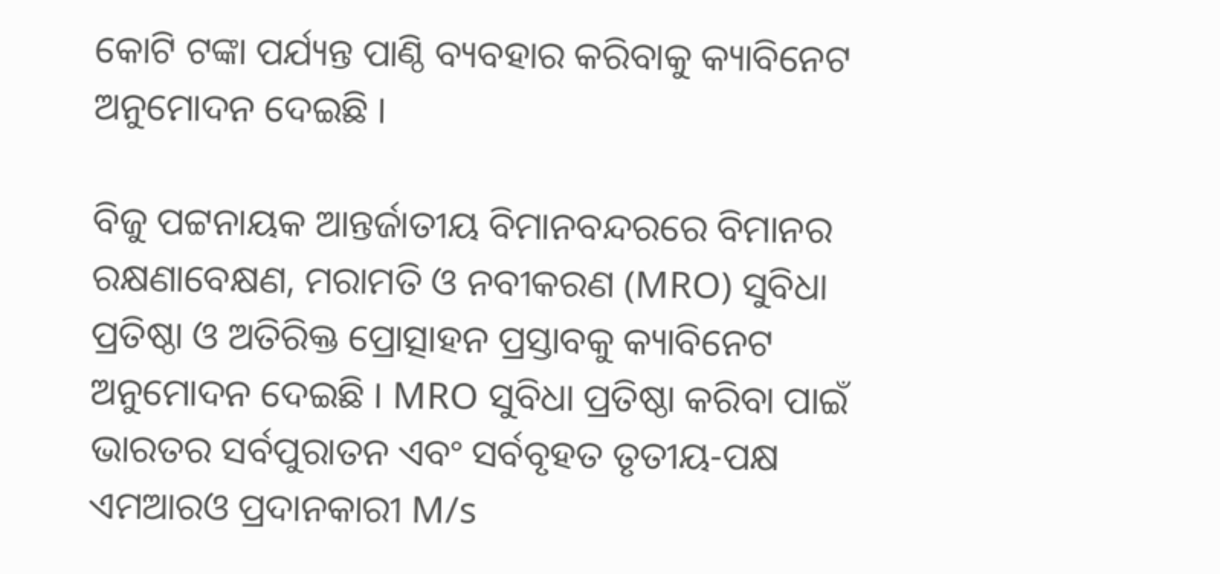କୋଟି ଟଙ୍କା ପର୍ଯ୍ୟନ୍ତ ପାଣ୍ଠି ବ୍ୟବହାର କରିବାକୁ କ୍ୟାବିନେଟ ଅନୁମୋଦନ ଦେଇଛି ।

ବିଜୁ ପଟ୍ଟନାୟକ ଆନ୍ତର୍ଜାତୀୟ ବିମାନବନ୍ଦରରେ ବିମାନର ରକ୍ଷଣାବେକ୍ଷଣ, ମରାମତି ଓ ନବୀକରଣ (MRO) ସୁବିଧା ପ୍ରତିଷ୍ଠା ଓ ଅତିରିକ୍ତ ପ୍ରୋତ୍ସାହନ ପ୍ରସ୍ତାବକୁ କ୍ୟାବିନେଟ ଅନୁମୋଦନ ଦେଇଛି । MRO ସୁବିଧା ପ୍ରତିଷ୍ଠା କରିବା ପାଇଁ ଭାରତର ସର୍ବପୁରାତନ ଏବଂ ସର୍ବବୃହତ ତୃତୀୟ-ପକ୍ଷ ଏମଆରଓ ପ୍ରଦାନକାରୀ M/s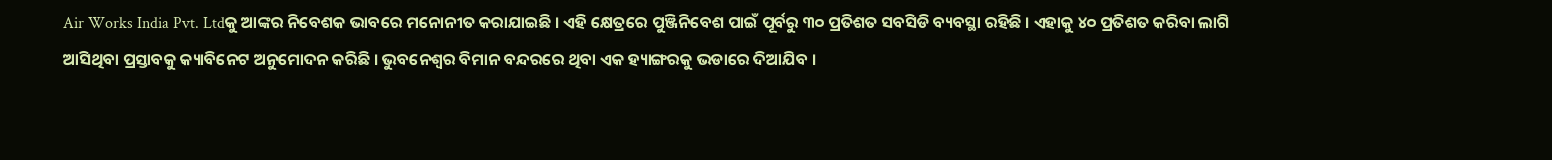Air Works India Pvt. Ltdକୁ ଆଙ୍କର ନିବେଶକ ଭାବରେ ମନୋନୀତ କରାଯାଇଛି । ଏହି କ୍ଷେତ୍ରରେ ପୁଞ୍ଜିନିବେଶ ପାଇଁ ପୂର୍ବରୁ ୩୦ ପ୍ରତିଶତ ସବସିଡି ବ୍ୟବସ୍ଥା ରହିଛି । ଏହାକୁ ୪୦ ପ୍ରତିଶତ କରିବା ଲାଗି ଆସିଥିବା ପ୍ରସ୍ତାବକୁ କ୍ୟାବିନେଟ ଅନୁମୋଦନ କରିଛି । ଭୁବନେଶ୍ୱର ବିମାନ ବନ୍ଦରରେ ଥିବା ଏକ ହ୍ୟାଙ୍ଗରକୁ ଭଡାରେ ଦିଆଯିବ ।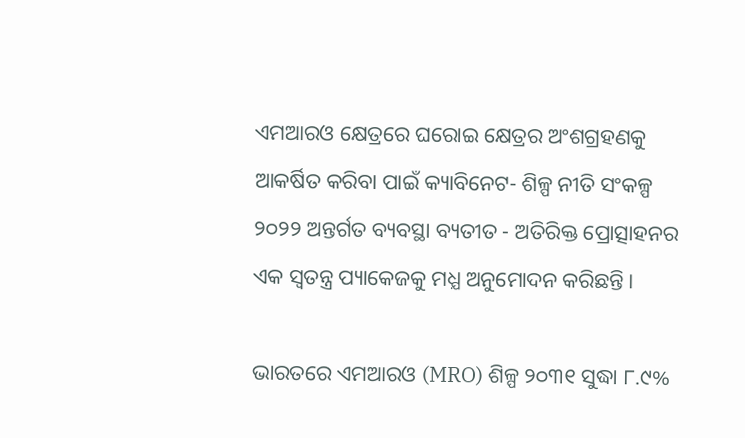ଏମଆରଓ କ୍ଷେତ୍ରରେ ଘରୋଇ କ୍ଷେତ୍ରର ଅଂଶଗ୍ରହଣକୁ ଆକର୍ଷିତ କରିବା ପାଇଁ କ୍ୟାବିନେଟ- ଶିଳ୍ପ ନୀତି ସଂକଳ୍ପ ୨୦୨୨ ଅନ୍ତର୍ଗତ ବ୍ୟବସ୍ଥା ବ୍ୟତୀତ - ଅତିରିକ୍ତ ପ୍ରୋତ୍ସାହନର ଏକ ସ୍ଵତନ୍ତ୍ର ପ୍ୟାକେଜକୁ ମଧ୍ଯ ଅନୁମୋଦନ କରିଛନ୍ତି ।

ଭାରତରେ ଏମଆରଓ (MRO) ଶିଳ୍ପ ୨୦୩୧ ସୁଦ୍ଧା ୮.୯%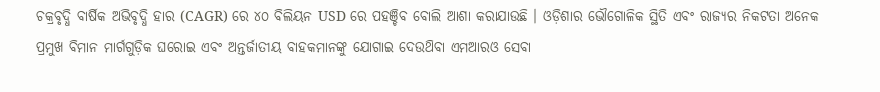ଚକ୍ରବୃଦ୍ଧି ବାର୍ଷିକ ଅଭିବୃଦ୍ଧି ହାର (CAGR) ରେ ୪୦ ବିଲିୟନ USD ରେ ପହଞ୍ଚିବ ବୋଲି ଆଶା କରାଯାଉଛି । ଓଡ଼ିଶାର ଭୌଗୋଳିକ ସ୍ଥିତି ଏବଂ ରାଜ୍ୟର ନିକଟତା ଅନେକ ପ୍ରମୁଖ ବିମାନ ମାର୍ଗଗୁଡ଼ିକ ଘରୋଇ ଏବଂ ଅନ୍ତର୍ଜାତୀୟ ବାହକମାନଙ୍କୁ ଯୋଗାଇ ଦେଉଥ‌ିବା ଏମଆରଓ ସେବା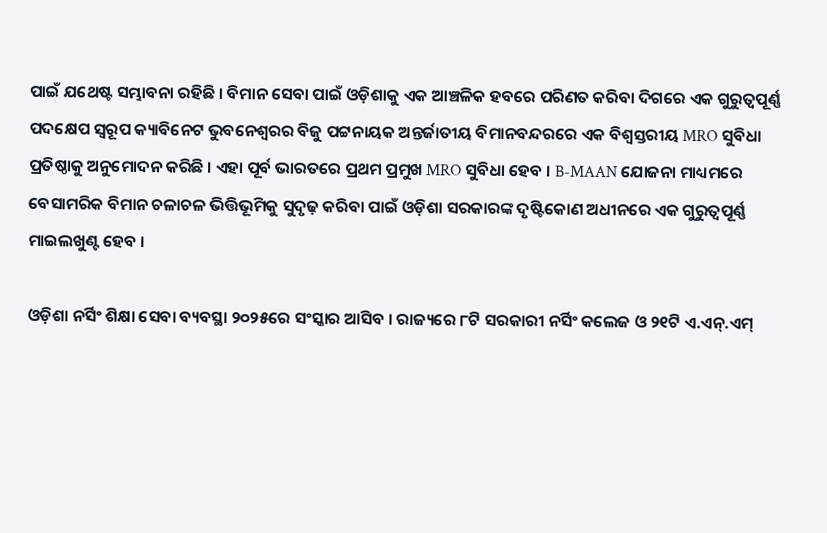ପାଇଁ ଯଥେଷ୍ଟ ସମ୍ଭାବନା ରହିଛି । ବିମାନ ସେବା ପାଇଁ ଓଡ଼ିଶାକୁ ଏକ ଆଞ୍ଚଳିକ ହବରେ ପରିଣତ କରିବା ଦିଗରେ ଏକ ଗୁରୁତ୍ଵପୂର୍ଣ୍ଣ ପଦକ୍ଷେପ ସ୍ଵରୂପ କ୍ୟାବିନେଟ ଭୁବନେଶ୍ଵରର ବିଜୁ ପଟ୍ଟନାୟକ ଅନ୍ତର୍ଜାତୀୟ ବିମାନବନ୍ଦରରେ ଏକ ବିଶ୍ବସ୍ତରୀୟ MRO ସୁବିଧା ପ୍ରତିଷ୍ଠାକୁ ଅନୁମୋଦନ କରିଛି । ଏହା ପୂର୍ବ ଭାରତରେ ପ୍ରଥମ ପ୍ରମୁଖ MRO ସୁବିଧା ହେବ । B-MAAN ଯୋଜନା ମାଧ୍ୟମରେ ବେସାମରିକ ବିମାନ ଚଳାଚଳ ଭିତ୍ତିଭୂମିକୁ ସୁଦୃଢ଼ କରିବା ପାଇଁ ଓଡ଼ିଶା ସରକାରଙ୍କ ଦୃଷ୍ଟିକୋଣ ଅଧୀନରେ ଏକ ଗୁରୁତ୍ବପୂର୍ଣ୍ଣ ମାଇଲଖୁଣ୍ଟ ହେବ ।

ଓଡ଼ିଶା ନର୍ସିଂ ଶିକ୍ଷା ସେବା ବ୍ୟବସ୍ଥା ୨୦୨୫ରେ ସଂସ୍କାର ଆସିବ । ରାଜ୍ୟରେ ୮ଟି ସରକାରୀ ନର୍ସିଂ କଲେଜ ଓ ୨୧ଟି ଏ.ଏନ୍.ଏମ୍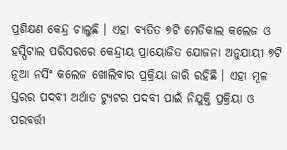ପ୍ରଶିକ୍ଷଣ କେନ୍ଦ୍ର ଚାଲୁଛି । ଏହା ବ୍ୟତିତ ୭ଟି ମେଡିକାଲ କଲେଜ ଓ ହସ୍ପିଟାଲ ପରିସରରେ କେନ୍ଦ୍ରୀୟ ପ୍ରାୟୋଜିତ ଯୋଜନା ଅନୁଯାୟୀ ୭ଟି ନୂଆ ନର୍ସିଂ କଲେଜ ଖୋଲିବାର ପ୍ରକ୍ରିୟା ଜାରି ରହିଛି । ଏହା ମୂଳ ସ୍ତରର ପଦବୀ ଅର୍ଥାତ ଟ୍ୟୁଟର ପଦବୀ ପାଇଁ ନିଯୁକ୍ତି ପ୍ରକ୍ରିୟା ଓ ପରବର୍ତ୍ତୀ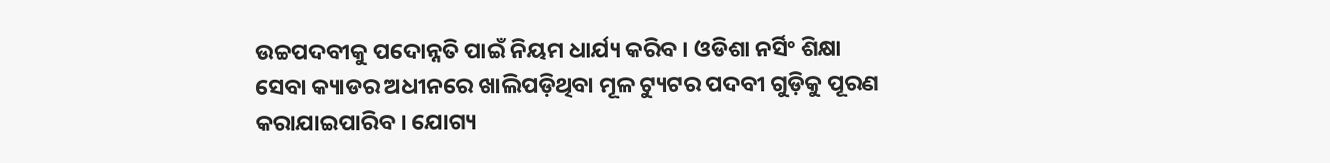ଉଚ୍ଚପଦବୀକୁ ପଦୋନ୍ନତି ପାଇଁ ନିୟମ ଧାର୍ଯ୍ୟ କରିବ । ଓଡିଶା ନର୍ସିଂ ଶିକ୍ଷା ସେବା କ୍ୟାଡର ଅଧୀନରେ ଖାଲିପଡ଼ିଥିବା ମୂଳ ଟ୍ୟୁଟର ପଦବୀ ଗୁଡ଼ିକୁ ପୂରଣ କରାଯାଇପାରିବ । ଯୋଗ୍ୟ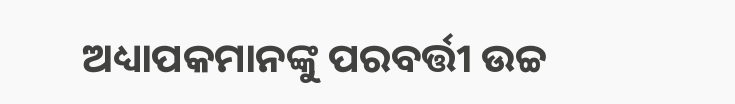ଅଧ୍ୟାପକମାନଙ୍କୁ ପରବର୍ତ୍ତୀ ଉଚ୍ଚ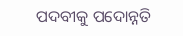ପଦବୀକୁ ପଦୋନ୍ନତି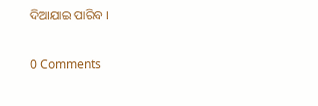ଦିଆଯାଇ ପାରିବ ।

0 Comments